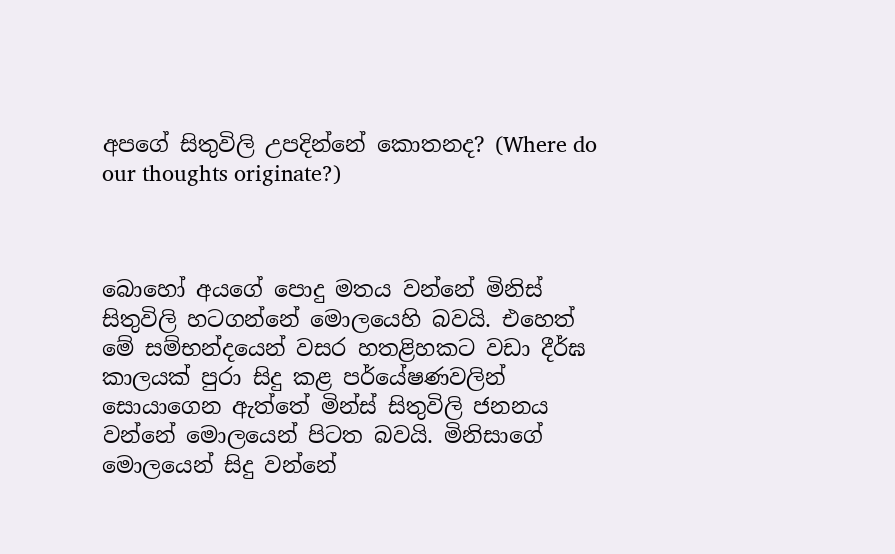අපගේ සිතුවිලි උපදින්නේ කොතනද? (Where do our thoughts originate?)



බොහෝ අයගේ පොදු මතය වන්නේ මිනිස් සිතුවිලි හටගන්නේ මොලයෙහි බවයි. එහෙත් මේ සම්භන්දයෙන් වසර හතළිහකට වඩා දීර්ඝ කාලයක් පුරා සිදු කළ පර්යේෂණවලින් සොයාගෙන ඇත්තේ මින්ස් සිතුවිලි ජනනය වන්නේ මොලයෙන් පිටත බවයි. මිනිසාගේ මොලයෙන් සිදු වන්නේ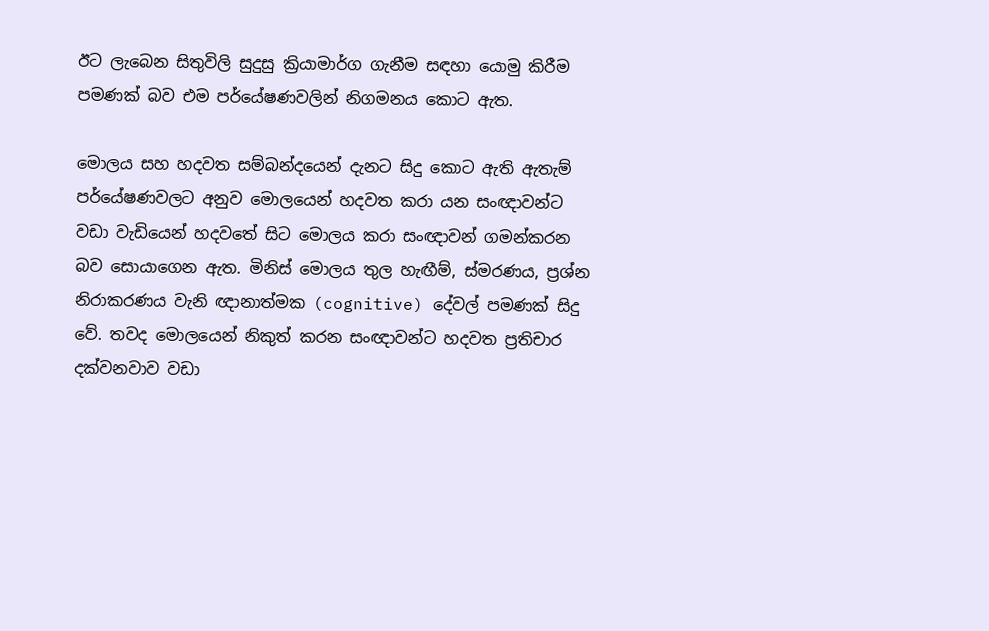ඊට ලැබෙන සිතුවිලි සුදුසු ක්‍රියාමාර්ග ගැනීම සඳහා යොමු කිරීම පමණක් බව එම පර්යේෂණවලින් නිගමනය කොට ඇත.

මොලය සහ හදවත සම්බන්දයෙන් දැනට සිදු කොට ඇති ඇතැම් පර්යේෂණවලට අනුව මොලයෙන් හදවත කරා යන සංඥාවන්ට වඩා වැඩියෙන් හදවතේ සිට මොලය කරා සංඥාවන් ගමන්කරන බව සොයාගෙන ඇත. මිනිස් මොලය තුල හැඟීම්, ස්මරණය, ප්‍රශ්න නිරාකරණය වැනි ඥානාත්මක (cognitive) දේවල් පමණක් සිදු වේ. තවද මොලයෙන් නිකුත් කරන සංඥාවන්ට හදවත ප්‍රතිචාර දක්වනවාව වඩා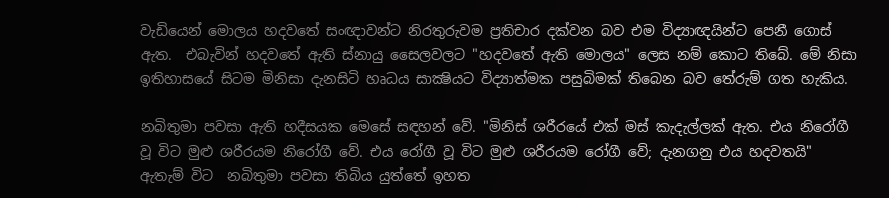වැඩියෙන් මොලය හදවතේ සංඥාවන්ට නිරතුරුවම ප්‍රතිචාර දක්වන බව එම විද්‍යාඥයින්ට පෙනී ගොස් ඇත.  එබැවින් හදවතේ ඇති ස්නායු සෛලවලට "හදවතේ ඇති මොලය" ලෙස නම් කොට තිබේ. මේ නිසා ඉතිහාසයේ සිටම මිනිසා දැනසිටි හෘධය සාක්‍ෂියට විද්‍යාත්මක පසුබිමක් තිබෙන බව තේරුම් ගත හැකිය.

නබිතුමා පවසා ඇති හදීසයක මෙසේ සඳහන් වේ. "මිනිස් ශරීරයේ එක් මස් කැදැල්ලක් ඇත. එය නිරෝගී වූ විට මුළු ශරීරයම නිරෝගී වේ. එය රෝගී වූ විට මුළු ශරීරයම රෝගී වේ; දැනගනු එය හදවතයි" ඇතැම් විට  නබිතුමා පවසා තිබිය යුත්තේ ඉහත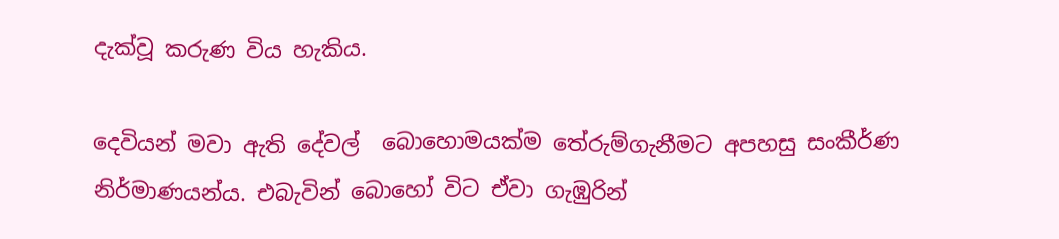දැක්වූ කරුණ විය හැකිය.

දෙවියන් මවා ඇති දේවල්  බොහොමයක්ම තේරුම්ගැනීමට අපහසු සංකීර්ණ නිර්මාණයන්ය. එබැවින් බොහෝ විට ඒවා ගැඹුරින්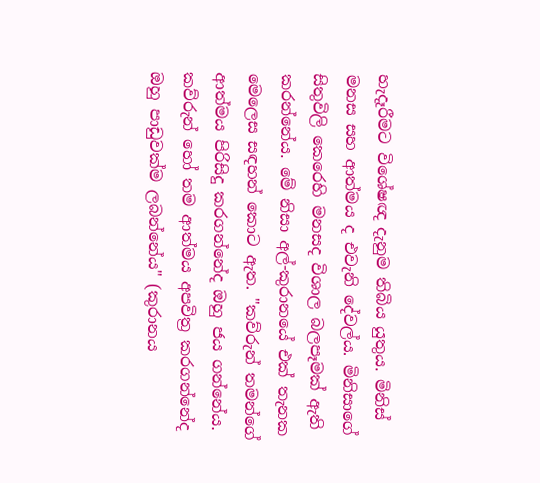හැදෑරීමට විශේෂඥ දැනුම තිබිය යුතුය. මිනිස් මනස සහ ආත්මය ද එවැනි දේවල්ය. මිනිසාගේ සිතුවිලි කෙරෙහි මනසද විශාල බලපෑමක් ඇති කරන්නේය. මේ නිසා අල්-කුරානයේ එක් තැනක මෙලෙස සඳහන් කොට ඇත. "කව්රුන් තමන්ගේ ආත්මය පිරිසිදු කරගන්නේද ඔහු ජය ගන්නේය. කව්රුන් හෝ තම ආත්මය අපවිත්‍ර කරගන්නේද ඔහු පාඩුවක්ම ලබන්නේය" (කුරානය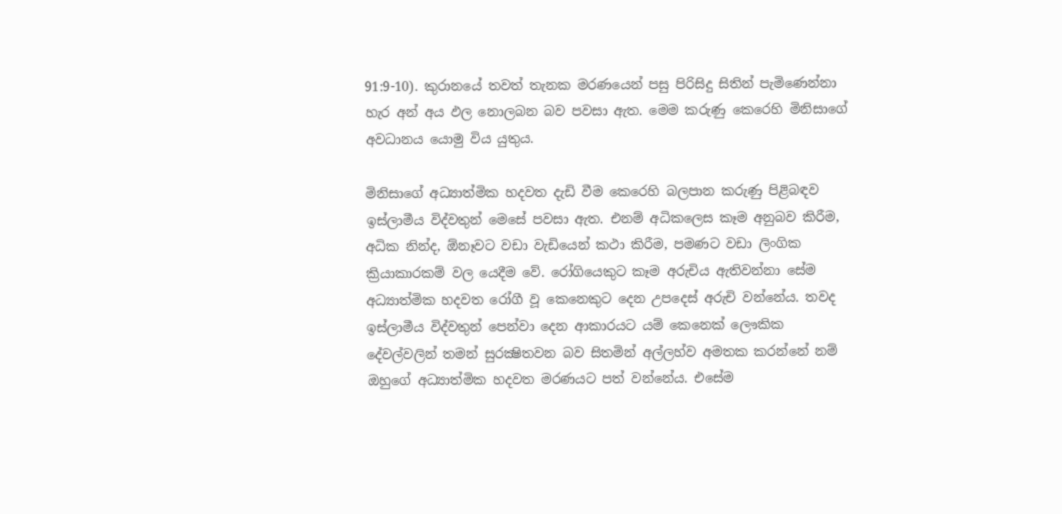91:9-10). කුරානයේ තවත් තැනක මරණයෙන් පසු පිරිසිදු සිතින් පැමිණෙන්නා හැර අන් අය ඵල නොලබන බව පවසා ඇත. මෙම කරුණු කෙරෙහි මිනිසාගේ අවධානය යොමු විය යුතුය.

මිනිසාගේ අධ්‍යාත්මික හදවත දැඩි වීම කෙරෙහි බලපාන කරුණු පිළිබඳව ඉස්ලාමීය විද්වතුන් මෙසේ පවසා ඇත. එනම් අධිකලෙස කෑම අනුබව කිරීම, අධික නින්ද, ඕනෑවට වඩා වැඩියෙන් කථා කිරීම, පමණට වඩා ලිංගික ක්‍රියාකාරකම් වල යෙදීම වේ. රෝගියෙකුට කෑම අරුචිය ඇතිවන්නා සේම අධ්‍යාත්මික හදවත රෝගී වූ කෙනෙකුට දෙන උපදෙස් අරුචි වන්නේය. තවද ඉස්ලාමීය විද්වතුන් පෙන්වා දෙන ආකාරයට යම් කෙනෙක් ලෞකික දේවල්වලින් තමන් සුරක්‍ෂිතවන බව සිතමින් අල්ලහ්ව අමතක කරන්නේ නම් ඔහුගේ අධ්‍යාත්මික හදවත මරණයට පත් වන්නේය. එසේම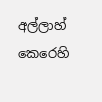අල්ලාහ් කෙරෙහි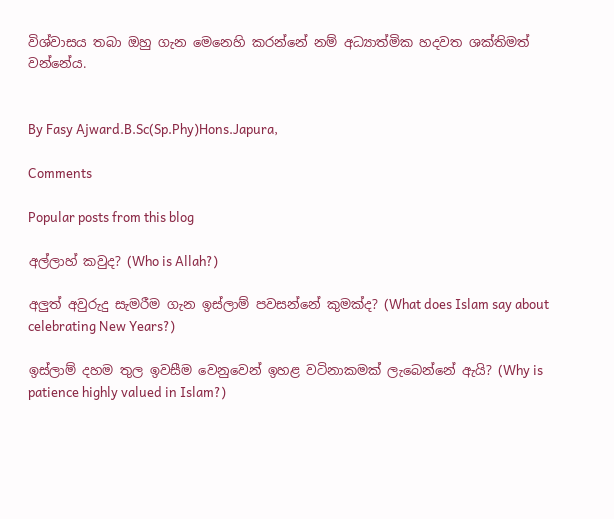විශ්වාසය තබා ඔහු ගැන මෙනෙහි කරන්නේ නම් අධ්‍යාත්මික හදවත ශක්තිමත් වන්නේය.


By Fasy Ajward.B.Sc(Sp.Phy)Hons.Japura,

Comments

Popular posts from this blog

අල්ලාහ් කවුද? (Who is Allah?)

අලුත් අවුරුදු සැමරීම ගැන ඉස්ලාම් පවසන්නේ කුමක්ද? (What does Islam say about celebrating New Years?)

ඉස්ලාම් දහම තුල ඉවසීම වෙනුවෙන් ඉහළ වටිනාකමක් ලැබෙන්නේ ඇයි? (Why is patience highly valued in Islam?)